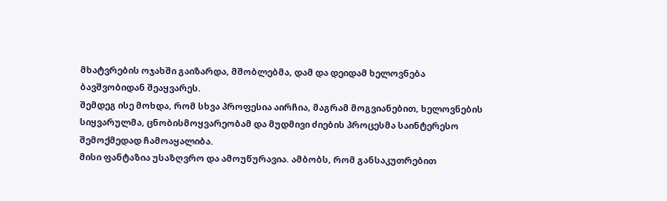მხატვრების ოჯახში გაიზარდა, მშობლებმა, დამ და დეიდამ ხელოვნება ბავშვობიდან შეაყვარეს.
შემდეგ ისე მოხდა, რომ სხვა პროფესია აირჩია, მაგრამ მოგვიანებით, ხელოვნების სიყვარულმა, ცნობისმოყვარეობამ და მუდმივი ძიების პროცესმა საინტერესო შემოქმედად ჩამოაყალიბა.
მისი ფანტაზია უსაზღვრო და ამოუწურავია. ამბობს, რომ განსაკუთრებით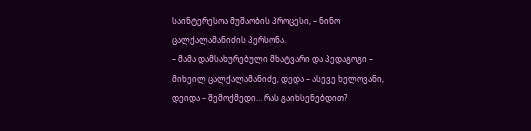საინტერესოა მუშაობის პროცესი, – ნინო ცალქალამანიძის პერსონა.
– მამა დამსახურებული მხატვარი და პედაგოგი – მიხეილ ცალქალამანიძე, დედა – ასევე ხელოვანი, დეიდა – შემოქმედი… რას გაიხსენებდით?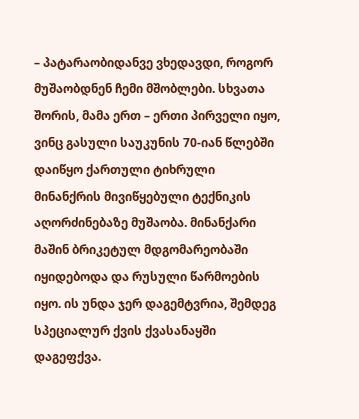– პატარაობიდანვე ვხედავდი, როგორ მუშაობდნენ ჩემი მშობლები. სხვათა შორის, მამა ერთ – ერთი პირველი იყო, ვინც გასული საუკუნის 70-იან წლებში დაიწყო ქართული ტიხრული მინანქრის მივიწყებული ტექნიკის აღორძინებაზე მუშაობა. მინანქარი მაშინ ბრიკეტულ მდგომარეობაში იყიდებოდა და რუსული წარმოების იყო. ის უნდა ჯერ დაგემტვრია, შემდეგ სპეციალურ ქვის ქვასანაყში დაგეფქვა.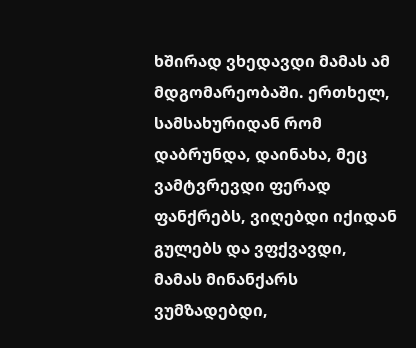ხშირად ვხედავდი მამას ამ მდგომარეობაში. ერთხელ, სამსახურიდან რომ დაბრუნდა, დაინახა, მეც ვამტვრევდი ფერად ფანქრებს, ვიღებდი იქიდან გულებს და ვფქვავდი, მამას მინანქარს ვუმზადებდი,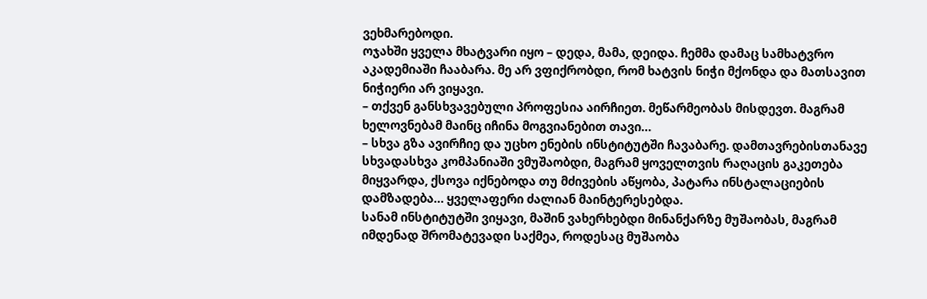ვეხმარებოდი.
ოჯახში ყველა მხატვარი იყო – დედა, მამა, დეიდა. ჩემმა დამაც სამხატვრო აკადემიაში ჩააბარა. მე არ ვფიქრობდი, რომ ხატვის ნიჭი მქონდა და მათსავით ნიჭიერი არ ვიყავი.
– თქვენ განსხვავებული პროფესია აირჩიეთ. მეწარმეობას მისდევთ. მაგრამ ხელოვნებამ მაინც იჩინა მოგვიანებით თავი…
– სხვა გზა ავირჩიე და უცხო ენების ინსტიტუტში ჩავაბარე. დამთავრებისთანავე სხვადასხვა კომპანიაში ვმუშაობდი, მაგრამ ყოველთვის რაღაცის გაკეთება მიყვარდა, ქსოვა იქნებოდა თუ მძივების აწყობა, პატარა ინსტალაციების დამზადება… ყველაფერი ძალიან მაინტერესებდა.
სანამ ინსტიტუტში ვიყავი, მაშინ ვახერხებდი მინანქარზე მუშაობას, მაგრამ იმდენად შრომატევადი საქმეა, როდესაც მუშაობა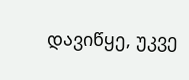დავიწყე, უკვე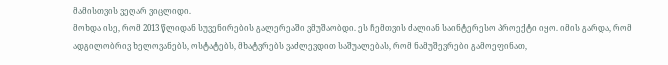მამისთვის ვეღარ ვიცლიდი.
მოხდა ისე, რომ 2013 წლიდან სუვენირების გალერეაში ვმუშაობდი. ეს ჩემთვის ძალიან საინტერესო პროექტი იყო. იმის გარდა, რომ ადგილობრივ ხელოვანებს, ოსტატებს, მხატვრებს ვაძლევდით საშუალებას, რომ ნამუშევრები გამოეფინათ,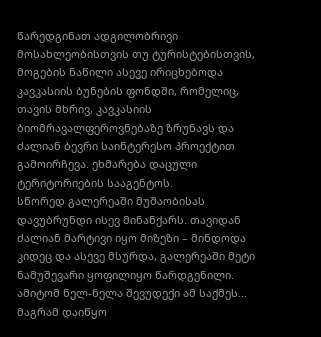წარედგინათ ადგილობრივი მოსახლეობისთვის თუ ტურისტებისთვის, მოგების ნაწილი ასევე ირიცხებოდა კავკასიის ბუნების ფონდში, რომელიც, თავის მხრივ, კავკასიის ბიომრავალფეროვნებაზე ზრუნავს და ძალიან ბევრი საინტერესო პროექტით გამოირჩევა. ეხმარება დაცული ტერიტორიების სააგენტოს.
სწორედ გალერეაში მუშაობისას დავუბრუნდი ისევ მინანქარს. თავიდან ძალიან მარტივი იყო მიზეზი – მინდოდა კიდეც და ასევე მსურდა, გალერეაში მეტი ნამუშევარი ყოფილიყო წარდგენილი. ამიტომ ნელ-ნელა შევუდექი ამ საქმეს… მაგრამ დაიწყო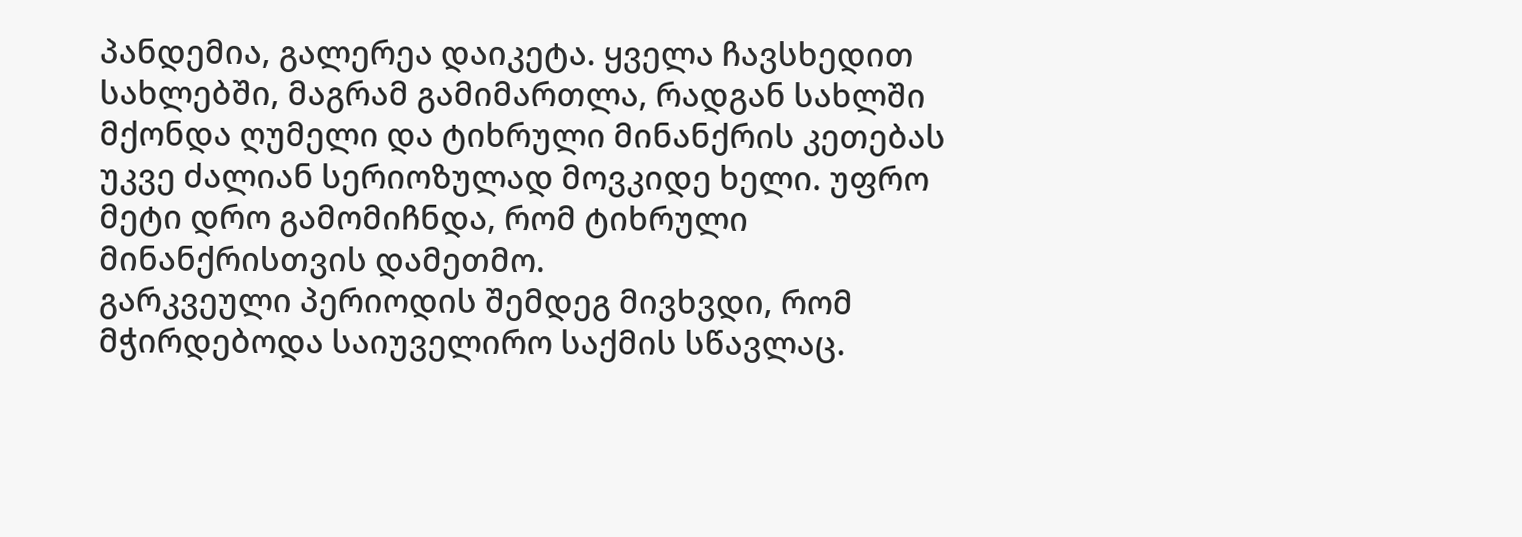პანდემია, გალერეა დაიკეტა. ყველა ჩავსხედით სახლებში, მაგრამ გამიმართლა, რადგან სახლში მქონდა ღუმელი და ტიხრული მინანქრის კეთებას უკვე ძალიან სერიოზულად მოვკიდე ხელი. უფრო მეტი დრო გამომიჩნდა, რომ ტიხრული მინანქრისთვის დამეთმო.
გარკვეული პერიოდის შემდეგ მივხვდი, რომ მჭირდებოდა საიუველირო საქმის სწავლაც.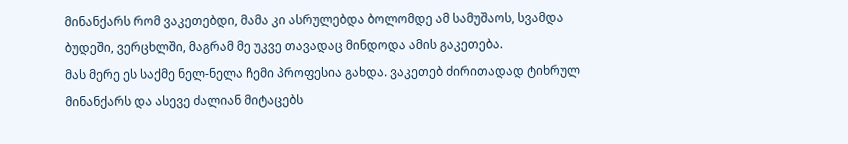მინანქარს რომ ვაკეთებდი, მამა კი ასრულებდა ბოლომდე ამ სამუშაოს, სვამდა ბუდეში, ვერცხლში, მაგრამ მე უკვე თავადაც მინდოდა ამის გაკეთება.
მას მერე ეს საქმე ნელ-ნელა ჩემი პროფესია გახდა. ვაკეთებ ძირითადად ტიხრულ მინანქარს და ასევე ძალიან მიტაცებს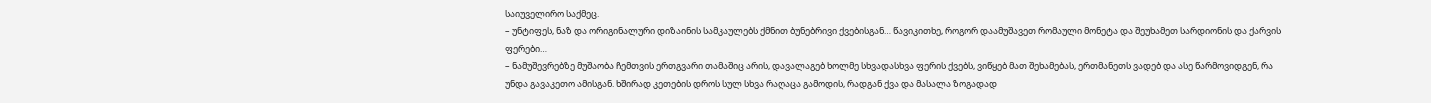საიუველირო საქმეც.
– უნტიფეს, ნაზ და ორიგინალური დიზაინის სამკაულებს ქმნით ბუნებრივი ქვებისგან… წავიკითხე, როგორ დაამუშავეთ რომაული მონეტა და შეუხამეთ სარდიონის და ქარვის ფერები…
– ნამუშევრებზე მუშაობა ჩემთვის ერთგვარი თამაშიც არის, დავალაგებ ხოლმე სხვადასხვა ფერის ქვებს, ვიწყებ მათ შეხამებას, ერთმანეთს ვადებ და ასე წარმოვიდგენ, რა უნდა გავაკეთო ამისგან. ხშირად კეთების დროს სულ სხვა რაღაცა გამოდის, რადგან ქვა და მასალა ზოგადად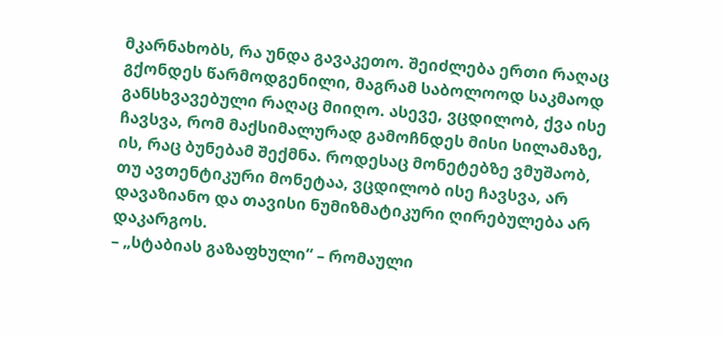მკარნახობს, რა უნდა გავაკეთო. შეიძლება ერთი რაღაც გქონდეს წარმოდგენილი, მაგრამ საბოლოოდ საკმაოდ განსხვავებული რაღაც მიიღო. ასევე, ვცდილობ, ქვა ისე ჩავსვა, რომ მაქსიმალურად გამოჩნდეს მისი სილამაზე, ის, რაც ბუნებამ შექმნა. როდესაც მონეტებზე ვმუშაობ, თუ ავთენტიკური მონეტაა, ვცდილობ ისე ჩავსვა, არ დავაზიანო და თავისი ნუმიზმატიკური ღირებულება არ დაკარგოს.
– „სტაბიას გაზაფხული“ – რომაული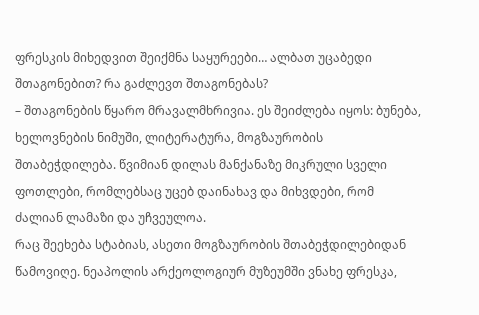ფრესკის მიხედვით შეიქმნა საყურეები… ალბათ უცაბედი შთაგონებით? რა გაძლევთ შთაგონებას?
– შთაგონების წყარო მრავალმხრივია. ეს შეიძლება იყოს: ბუნება, ხელოვნების ნიმუში, ლიტერატურა, მოგზაურობის შთაბეჭდილება. წვიმიან დილას მანქანაზე მიკრული სველი ფოთლები, რომლებსაც უცებ დაინახავ და მიხვდები, რომ ძალიან ლამაზი და უჩვეულოა.
რაც შეეხება სტაბიას, ასეთი მოგზაურობის შთაბეჭდილებიდან წამოვიღე. ნეაპოლის არქეოლოგიურ მუზეუმში ვნახე ფრესკა,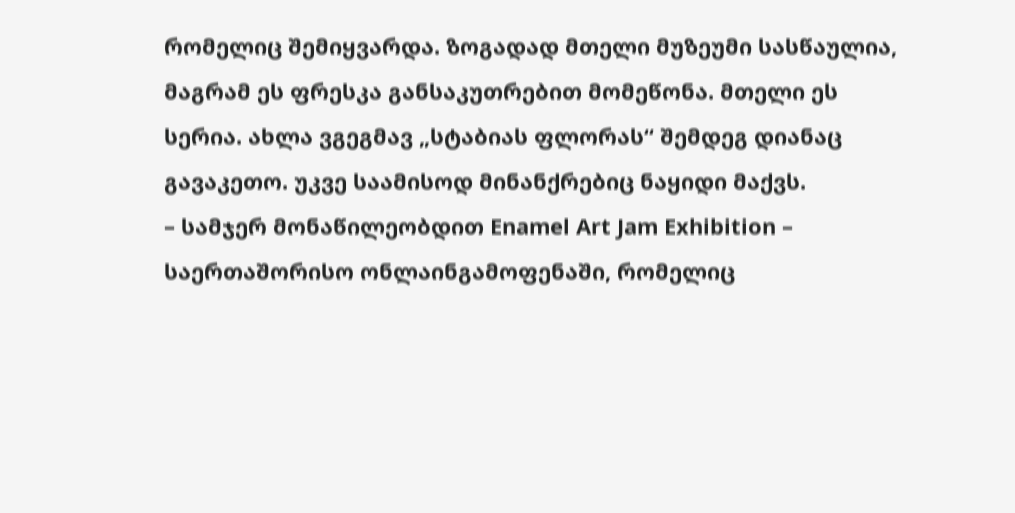რომელიც შემიყვარდა. ზოგადად მთელი მუზეუმი სასწაულია, მაგრამ ეს ფრესკა განსაკუთრებით მომეწონა. მთელი ეს სერია. ახლა ვგეგმავ „სტაბიას ფლორას“ შემდეგ დიანაც გავაკეთო. უკვე საამისოდ მინანქრებიც ნაყიდი მაქვს.
– სამჯერ მონაწილეობდით Enamel Art Jam Exhibition – საერთაშორისო ონლაინგამოფენაში, რომელიც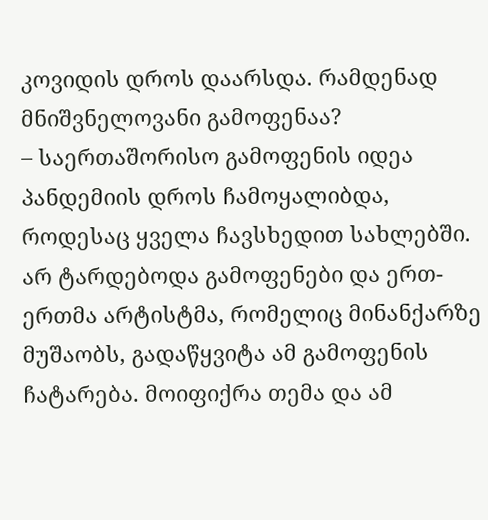კოვიდის დროს დაარსდა. რამდენად მნიშვნელოვანი გამოფენაა?
– საერთაშორისო გამოფენის იდეა პანდემიის დროს ჩამოყალიბდა, როდესაც ყველა ჩავსხედით სახლებში. არ ტარდებოდა გამოფენები და ერთ-ერთმა არტისტმა, რომელიც მინანქარზე მუშაობს, გადაწყვიტა ამ გამოფენის ჩატარება. მოიფიქრა თემა და ამ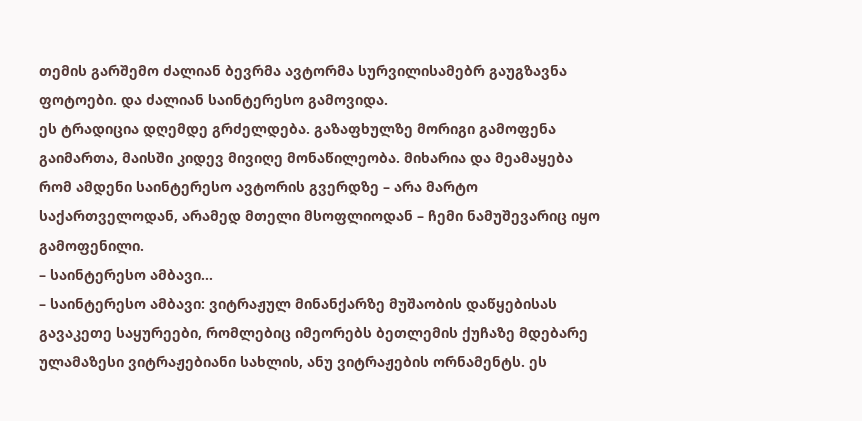თემის გარშემო ძალიან ბევრმა ავტორმა სურვილისამებრ გაუგზავნა ფოტოები. და ძალიან საინტერესო გამოვიდა.
ეს ტრადიცია დღემდე გრძელდება. გაზაფხულზე მორიგი გამოფენა გაიმართა, მაისში კიდევ მივიღე მონაწილეობა. მიხარია და მეამაყება რომ ამდენი საინტერესო ავტორის გვერდზე – არა მარტო საქართველოდან, არამედ მთელი მსოფლიოდან – ჩემი ნამუშევარიც იყო გამოფენილი.
– საინტერესო ამბავი…
– საინტერესო ამბავი: ვიტრაჟულ მინანქარზე მუშაობის დაწყებისას გავაკეთე საყურეები, რომლებიც იმეორებს ბეთლემის ქუჩაზე მდებარე ულამაზესი ვიტრაჟებიანი სახლის, ანუ ვიტრაჟების ორნამენტს. ეს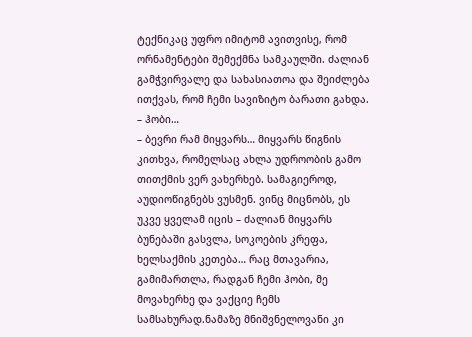ტექნიკაც უფრო იმიტომ ავითვისე, რომ ორნამენტები შემექმნა სამკაულში. ძალიან გამჭვირვალე და სახასიათოა და შეიძლება ითქვას, რომ ჩემი სავიზიტო ბარათი გახდა.
– ჰობი…
– ბევრი რამ მიყვარს… მიყვარს წიგნის კითხვა, რომელსაც ახლა უდროობის გამო თითქმის ვერ ვახერხებ. სამაგიეროდ, აუდიოწიგნებს ვუსმენ. ვინც მიცნობს, ეს უკვე ყველამ იცის – ძალიან მიყვარს ბუნებაში გასვლა, სოკოების კრეფა, ხელსაქმის კეთება… რაც მთავარია, გამიმართლა, რადგან ჩემი ჰობი, მე მოვახერხე და ვაქციე ჩემს სამსახურად.ნამაზე მნიშვნელოვანი კი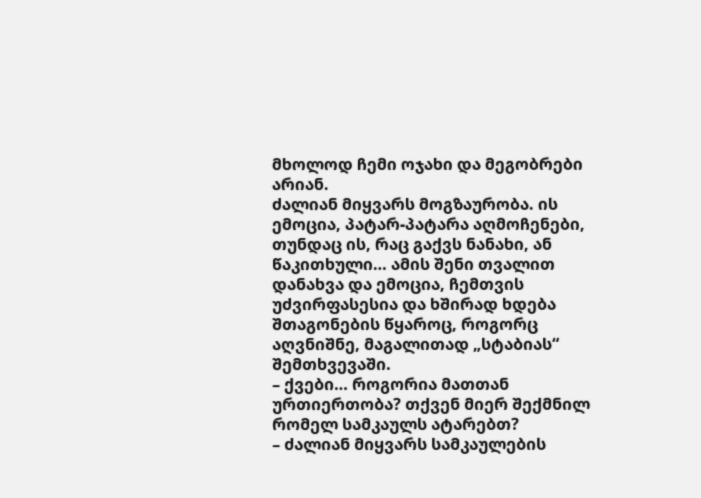მხოლოდ ჩემი ოჯახი და მეგობრები არიან.
ძალიან მიყვარს მოგზაურობა. ის ემოცია, პატარ-პატარა აღმოჩენები, თუნდაც ის, რაც გაქვს ნანახი, ან წაკითხული… ამის შენი თვალით დანახვა და ემოცია, ჩემთვის უძვირფასესია და ხშირად ხდება შთაგონების წყაროც, როგორც აღვნიშნე, მაგალითად „სტაბიას“ შემთხვევაში.
– ქვები… როგორია მათთან ურთიერთობა? თქვენ მიერ შექმნილ რომელ სამკაულს ატარებთ?
– ძალიან მიყვარს სამკაულების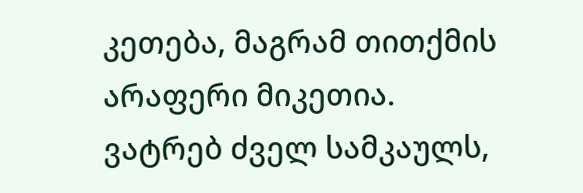კეთება, მაგრამ თითქმის არაფერი მიკეთია. ვატრებ ძველ სამკაულს,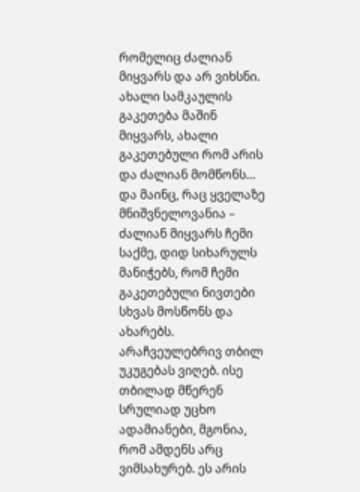რომელიც ძალიან მიყვარს და არ ვიხსნი. ახალი სამკაულის გაკეთება მაშინ მიყვარს, ახალი გაკეთებული რომ არის და ძალიან მომწონს…
და მაინც, რაც ყველაზე მნიშვნელოვანია – ძალიან მიყვარს ჩემი საქმე, დიდ სიხარულს მანიჭებს, რომ ჩემი გაკეთებული ნივთები სხვას მოსწონს და ახარებს. არაჩვეულებრივ თბილ უკუგებას ვიღებ. ისე თბილად მწერენ სრულიად უცხო ადამიანები, მგონია, რომ ამდენს არც ვიმსახურებ. ეს არის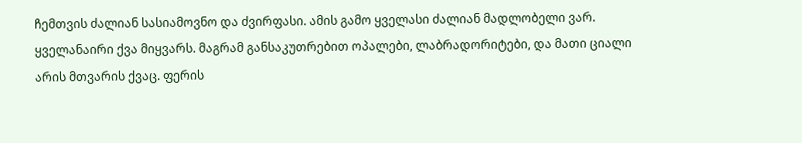ჩემთვის ძალიან სასიამოვნო და ძვირფასი. ამის გამო ყველასი ძალიან მადლობელი ვარ.
ყველანაირი ქვა მიყვარს. მაგრამ განსაკუთრებით ოპალები, ლაბრადორიტები, და მათი ციალი არის მთვარის ქვაც. ფერის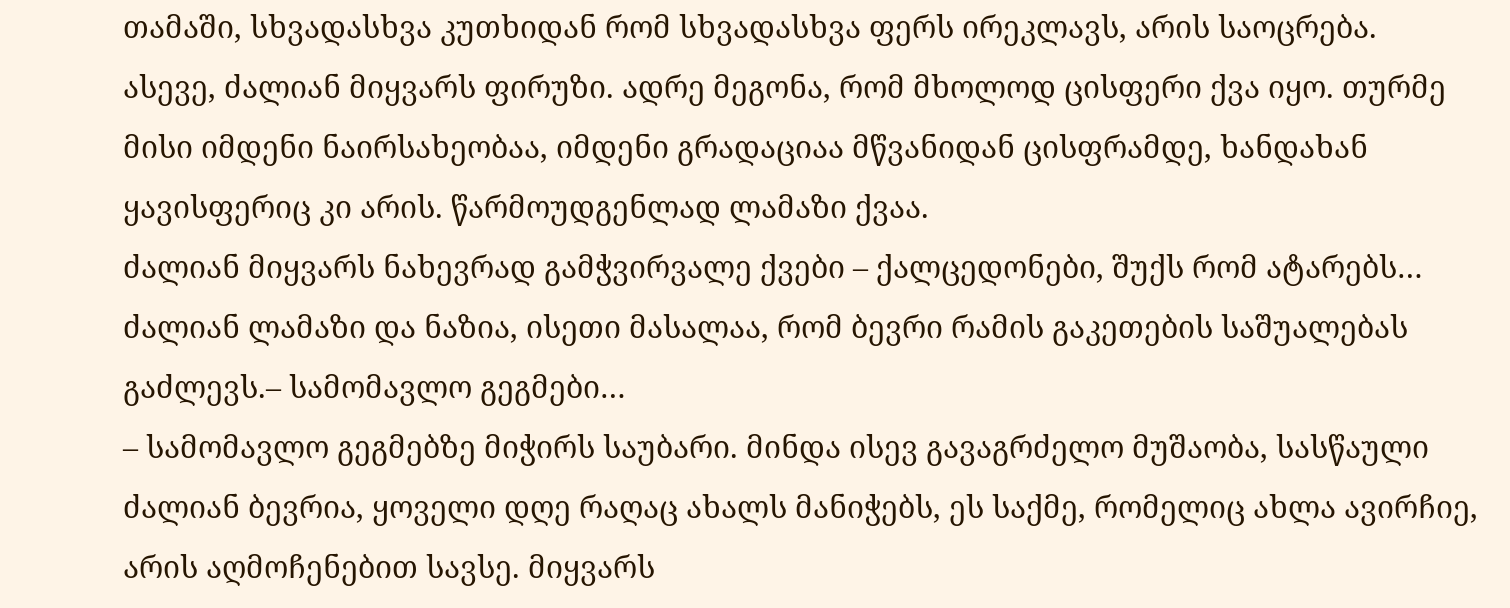თამაში, სხვადასხვა კუთხიდან რომ სხვადასხვა ფერს ირეკლავს, არის საოცრება.
ასევე, ძალიან მიყვარს ფირუზი. ადრე მეგონა, რომ მხოლოდ ცისფერი ქვა იყო. თურმე მისი იმდენი ნაირსახეობაა, იმდენი გრადაციაა მწვანიდან ცისფრამდე, ხანდახან ყავისფერიც კი არის. წარმოუდგენლად ლამაზი ქვაა.
ძალიან მიყვარს ნახევრად გამჭვირვალე ქვები – ქალცედონები, შუქს რომ ატარებს… ძალიან ლამაზი და ნაზია, ისეთი მასალაა, რომ ბევრი რამის გაკეთების საშუალებას გაძლევს.– სამომავლო გეგმები…
– სამომავლო გეგმებზე მიჭირს საუბარი. მინდა ისევ გავაგრძელო მუშაობა, სასწაული ძალიან ბევრია, ყოველი დღე რაღაც ახალს მანიჭებს, ეს საქმე, რომელიც ახლა ავირჩიე, არის აღმოჩენებით სავსე. მიყვარს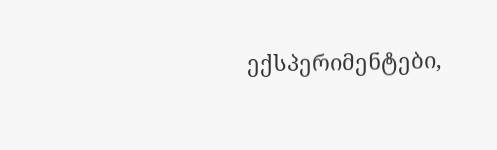ექსპერიმენტები,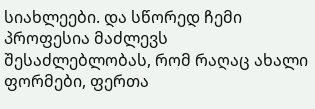სიახლეები. და სწორედ ჩემი პროფესია მაძლევს შესაძლებლობას, რომ რაღაც ახალი ფორმები, ფერთა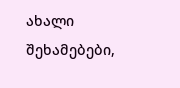ახალი შეხამებები,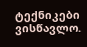ტექნიკები ვისწავლო.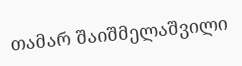თამარ შაიშმელაშვილი